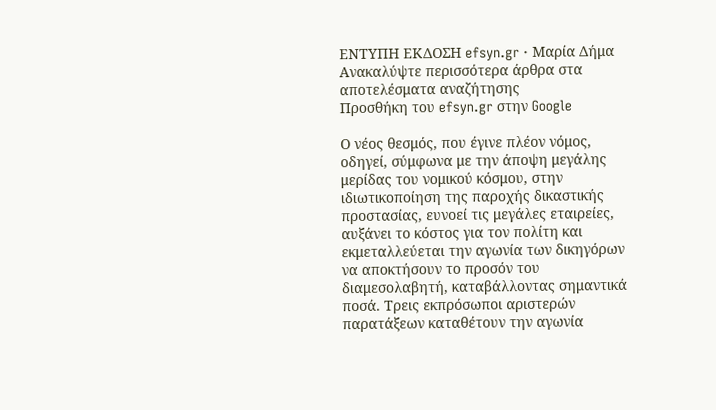ΕΝΤΥΠΗ ΕΚΔΟΣΗ efsyn.gr · Μαρία Δήμα
Ανακαλύψτε περισσότερα άρθρα στα αποτελέσματα αναζήτησης
Προσθήκη του efsyn.gr στην Google

Ο νέος θεσμός, που έγινε πλέον νόμος, οδηγεί, σύμφωνα με την άποψη μεγάλης μερίδας του νομικού κόσμου, στην ιδιωτικοποίηση της παροχής δικαστικής προστασίας, ευνοεί τις μεγάλες εταιρείες, αυξάνει το κόστος για τον πολίτη και εκμεταλλεύεται την αγωνία των δικηγόρων να αποκτήσουν το προσόν του διαμεσολαβητή, καταβάλλοντας σημαντικά ποσά. Τρεις εκπρόσωποι αριστερών παρατάξεων καταθέτουν την αγωνία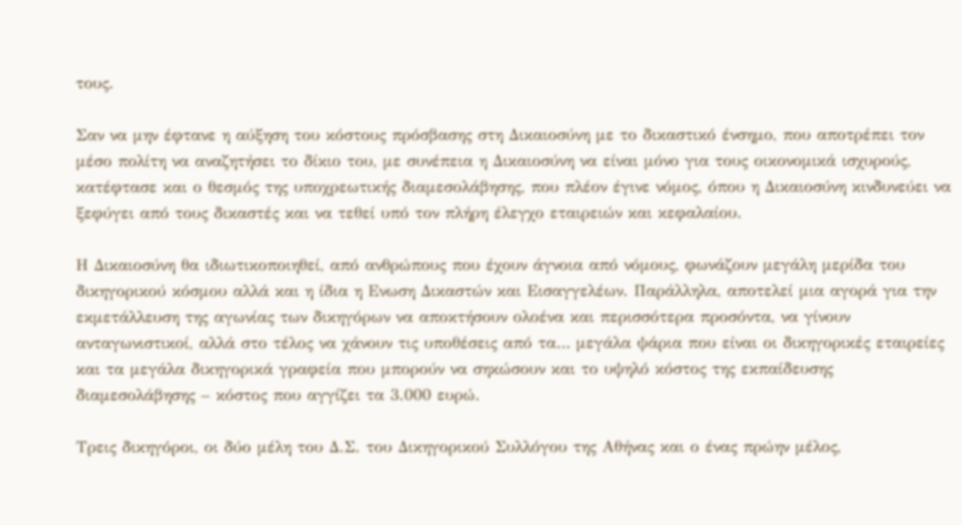τους.

Σαν να μην έφτανε η αύξηση του κόστους πρόσβασης στη Δικαιοσύνη με το δικαστικό ένσημο, που αποτρέπει τον μέσο πολίτη να αναζητήσει το δίκιο του, με συνέπεια η Δικαιοσύνη να είναι μόνο για τους οικονομικά ισχυρούς, κατέφτασε και ο θεσμός της υποχρεωτικής διαμεσολάβησης, που πλέον έγινε νόμος, όπου η Δικαιοσύνη κινδυνεύει να ξεφύγει από τους δικαστές και να τεθεί υπό τον πλήρη έλεγχο εταιρειών και κεφαλαίου.

Η Δικαιοσύνη θα ιδιωτικοποιηθεί, από ανθρώπους που έχουν άγνοια από νόμους, φωνάζουν μεγάλη μερίδα του δικηγορικού κόσμου αλλά και η ίδια η Ενωση Δικαστών και Εισαγγελέων. Παράλληλα, αποτελεί μια αγορά για την εκμετάλλευση της αγωνίας των δικηγόρων να αποκτήσουν ολοένα και περισσότερα προσόντα, να γίνουν ανταγωνιστικοί, αλλά στο τέλος να χάνουν τις υποθέσεις από τα… μεγάλα ψάρια που είναι οι δικηγορικές εταιρείες και τα μεγάλα δικηγορικά γραφεία που μπορούν να σηκώσουν και το υψηλό κόστος της εκπαίδευσης διαμεσολάβησης – κόστος που αγγίζει τα 3.000 ευρώ.

Τρεις δικηγόροι, οι δύο μέλη του Δ.Σ. του Δικηγορικού Συλλόγου της Αθήνας και ο ένας πρώην μέλος,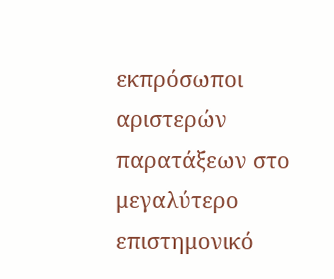εκπρόσωποι αριστερών παρατάξεων στο μεγαλύτερο επιστημονικό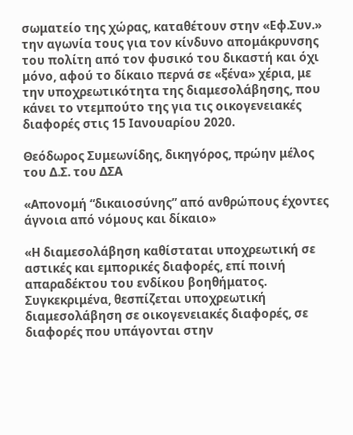σωματείο της χώρας, καταθέτουν στην «Εφ.Συν.» την αγωνία τους για τον κίνδυνο απομάκρυνσης του πολίτη από τον φυσικό του δικαστή και όχι μόνο, αφού το δίκαιο περνά σε «ξένα» χέρια, με την υποχρεωτικότητα της διαμεσολάβησης, που κάνει το ντεμπούτο της για τις οικογενειακές διαφορές στις 15 Ιανουαρίου 2020.

Θεόδωρος Συμεωνίδης, δικηγόρος, πρώην μέλος του Δ.Σ. του ΔΣΑ

«Απονομή “δικαιοσύνης” από ανθρώπους έχοντες άγνοια από νόμους και δίκαιο»

«Η διαμεσολάβηση καθίσταται υποχρεωτική σε αστικές και εμπορικές διαφορές, επί ποινή απαραδέκτου του ενδίκου βοηθήματος. Συγκεκριμένα, θεσπίζεται υποχρεωτική διαμεσολάβηση σε οικογενειακές διαφορές, σε διαφορές που υπάγονται στην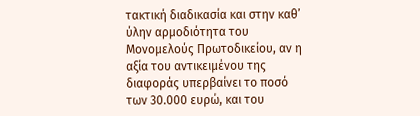τακτική διαδικασία και στην καθ’ ύλην αρμοδιότητα του Μονομελούς Πρωτοδικείου, αν η αξία του αντικειμένου της διαφοράς υπερβαίνει το ποσό των 30.000 ευρώ, και του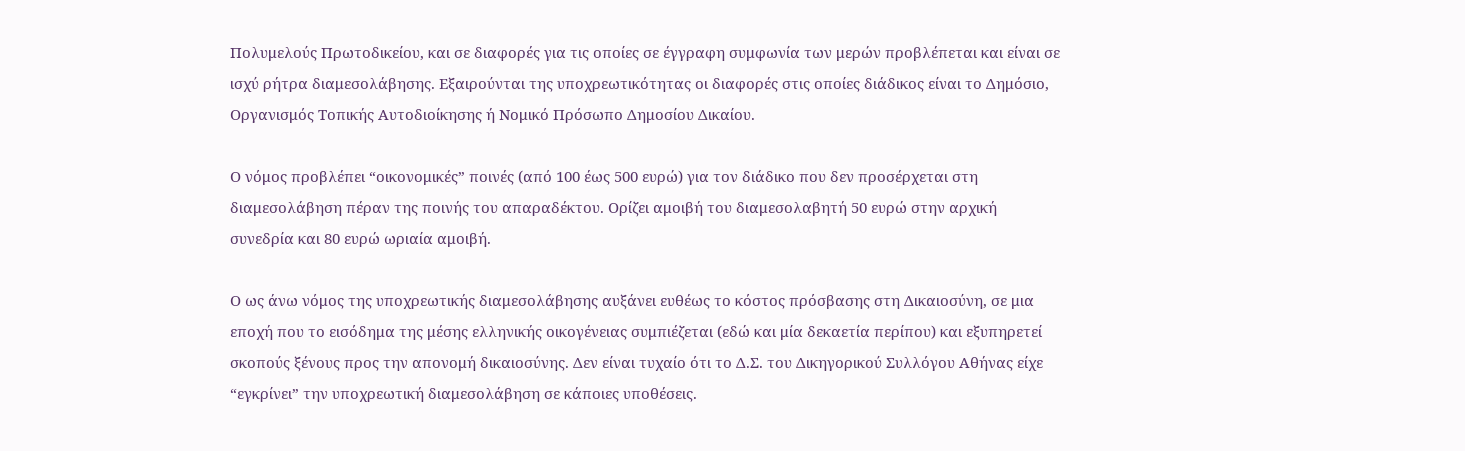Πολυμελούς Πρωτοδικείου, και σε διαφορές για τις οποίες σε έγγραφη συμφωνία των μερών προβλέπεται και είναι σε ισχύ ρήτρα διαμεσολάβησης. Εξαιρούνται της υποχρεωτικότητας οι διαφορές στις οποίες διάδικος είναι το Δημόσιο, Οργανισμός Τοπικής Αυτοδιοίκησης ή Νομικό Πρόσωπο Δημοσίου Δικαίου.

Ο νόμος προβλέπει “οικονομικές” ποινές (από 100 έως 500 ευρώ) για τον διάδικο που δεν προσέρχεται στη διαμεσολάβηση πέραν της ποινής του απαραδέκτου. Ορίζει αμοιβή του διαμεσολαβητή 50 ευρώ στην αρχική συνεδρία και 80 ευρώ ωριαία αμοιβή.

Ο ως άνω νόμος της υποχρεωτικής διαμεσολάβησης αυξάνει ευθέως το κόστος πρόσβασης στη Δικαιοσύνη, σε μια εποχή που το εισόδημα της μέσης ελληνικής οικογένειας συμπιέζεται (εδώ και μία δεκαετία περίπου) και εξυπηρετεί σκοπούς ξένους προς την απονομή δικαιοσύνης. Δεν είναι τυχαίο ότι το Δ.Σ. του Δικηγορικού Συλλόγου Αθήνας είχε “εγκρίνει” την υποχρεωτική διαμεσολάβηση σε κάποιες υποθέσεις.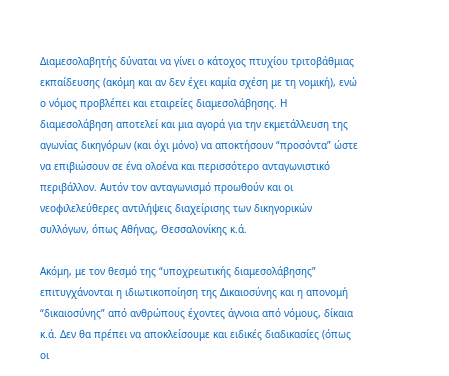Διαμεσολαβητής δύναται να γίνει ο κάτοχος πτυχίου τριτοβάθμιας εκπαίδευσης (ακόμη και αν δεν έχει καμία σχέση με τη νομική), ενώ ο νόμος προβλέπει και εταιρείες διαμεσολάβησης. Η διαμεσολάβηση αποτελεί και μια αγορά για την εκμετάλλευση της αγωνίας δικηγόρων (και όχι μόνο) να αποκτήσουν “προσόντα” ώστε να επιβιώσουν σε ένα ολοένα και περισσότερο ανταγωνιστικό περιβάλλον. Αυτόν τον ανταγωνισμό προωθούν και οι νεοφιλελεύθερες αντιλήψεις διαχείρισης των δικηγορικών συλλόγων, όπως Αθήνας, Θεσσαλονίκης κ.ά.

Ακόμη, με τον θεσμό της “υποχρεωτικής διαμεσολάβησης” επιτυγχάνονται η ιδιωτικοποίηση της Δικαιοσύνης και η απονομή “δικαιοσύνης” από ανθρώπους έχοντες άγνοια από νόμους, δίκαια κ.ά. Δεν θα πρέπει να αποκλείσουμε και ειδικές διαδικασίες (όπως οι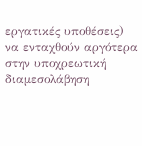εργατικές υποθέσεις) να ενταχθούν αργότερα στην υποχρεωτική διαμεσολάβηση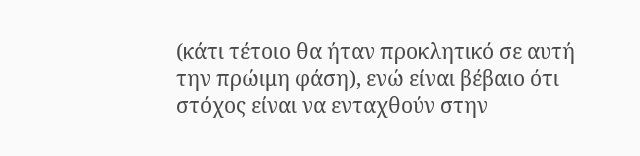(κάτι τέτοιο θα ήταν προκλητικό σε αυτή την πρώιμη φάση), ενώ είναι βέβαιο ότι στόχος είναι να ενταχθούν στην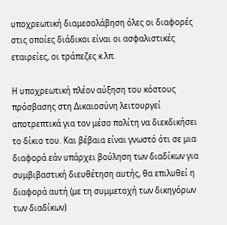υποχρεωτική διαμεσολάβηση όλες οι διαφορές στις οποίες διάδικοι είναι οι ασφαλιστικές εταιρείες, οι τράπεζες κ.λπ.

Η υποχρεωτική πλέον αύξηση του κόστους πρόσβασης στη Δικαιοσύνη λειτουργεί αποτρεπτικά για τον μέσο πολίτη να διεκδικήσει το δίκιο του. Και βέβαια είναι γνωστό ότι σε μια διαφορά εάν υπάρχει βούληση των διαδίκων για συμβιβαστική διευθέτηση αυτής, θα επιλυθεί η διαφορά αυτή (με τη συμμετοχή των δικηγόρων των διαδίκων)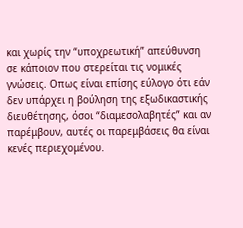και χωρίς την “υποχρεωτική” απεύθυνση σε κάποιον που στερείται τις νομικές γνώσεις. Οπως είναι επίσης εύλογο ότι εάν δεν υπάρχει η βούληση της εξωδικαστικής διευθέτησης, όσοι “διαμεσολαβητές” και αν παρέμβουν, αυτές οι παρεμβάσεις θα είναι κενές περιεχομένου.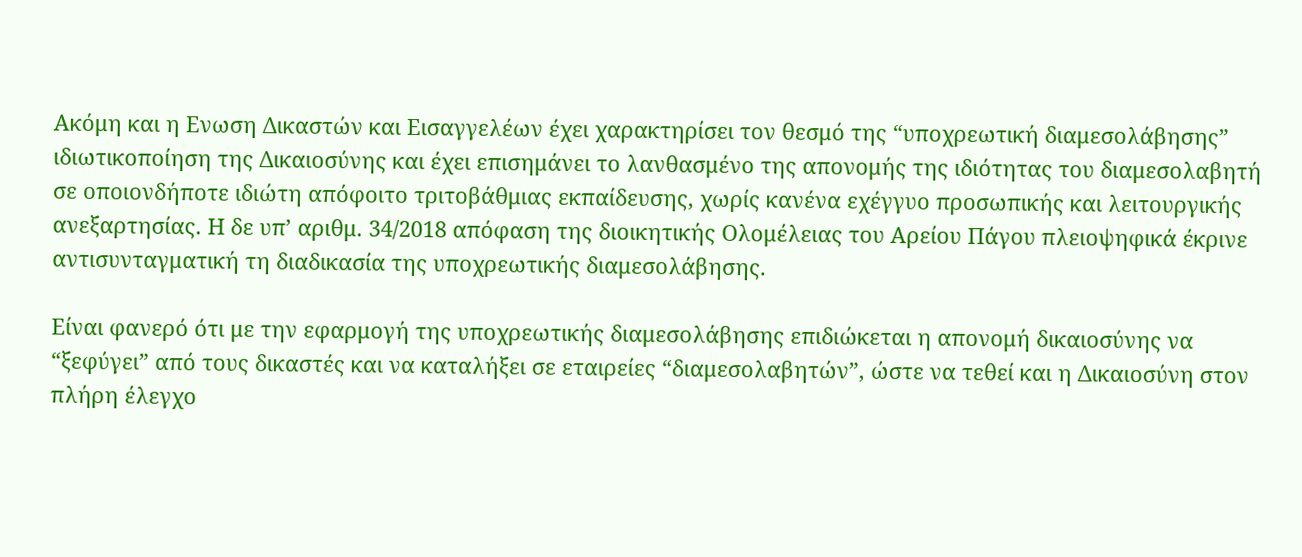Ακόμη και η Ενωση Δικαστών και Εισαγγελέων έχει χαρακτηρίσει τον θεσμό της “υποχρεωτική διαμεσολάβησης” ιδιωτικοποίηση της Δικαιοσύνης και έχει επισημάνει το λανθασμένο της απονομής της ιδιότητας του διαμεσολαβητή σε οποιονδήποτε ιδιώτη απόφοιτο τριτοβάθμιας εκπαίδευσης, χωρίς κανένα εχέγγυο προσωπικής και λειτουργικής ανεξαρτησίας. Η δε υπ’ αριθμ. 34/2018 απόφαση της διοικητικής Ολομέλειας του Αρείου Πάγου πλειοψηφικά έκρινε αντισυνταγματική τη διαδικασία της υποχρεωτικής διαμεσολάβησης.

Είναι φανερό ότι με την εφαρμογή της υποχρεωτικής διαμεσολάβησης επιδιώκεται η απονομή δικαιοσύνης να “ξεφύγει” από τους δικαστές και να καταλήξει σε εταιρείες “διαμεσολαβητών”, ώστε να τεθεί και η Δικαιοσύνη στον πλήρη έλεγχο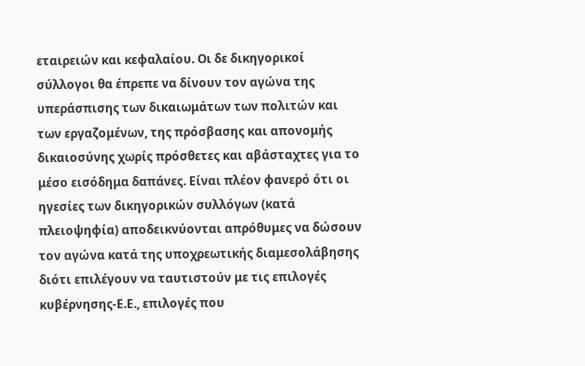εταιρειών και κεφαλαίου. Οι δε δικηγορικοί σύλλογοι θα έπρεπε να δίνουν τον αγώνα της υπεράσπισης των δικαιωμάτων των πολιτών και των εργαζομένων, της πρόσβασης και απονομής δικαιοσύνης χωρίς πρόσθετες και αβάσταχτες για το μέσο εισόδημα δαπάνες. Είναι πλέον φανερό ότι οι ηγεσίες των δικηγορικών συλλόγων (κατά πλειοψηφία) αποδεικνύονται απρόθυμες να δώσουν τον αγώνα κατά της υποχρεωτικής διαμεσολάβησης διότι επιλέγουν να ταυτιστούν με τις επιλογές κυβέρνησης-Ε.Ε., επιλογές που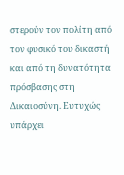στερούν τον πολίτη από τον φυσικό του δικαστή και από τη δυνατότητα πρόσβασης στη Δικαιοσύνη. Ευτυχώς υπάρχει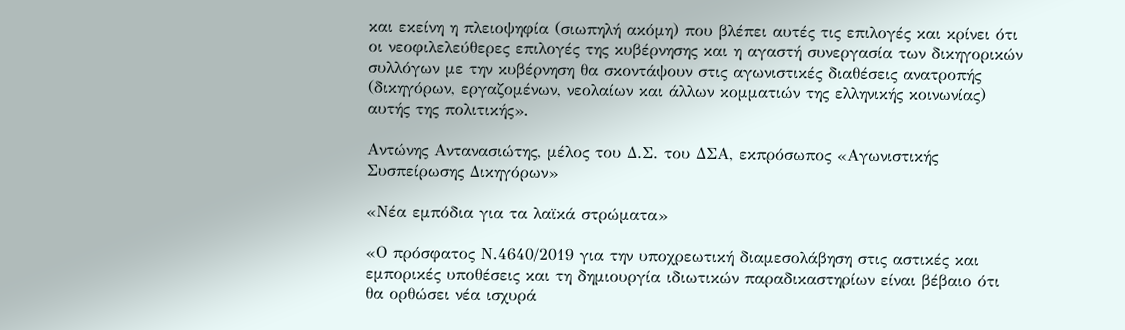και εκείνη η πλειοψηφία (σιωπηλή ακόμη) που βλέπει αυτές τις επιλογές και κρίνει ότι οι νεοφιλελεύθερες επιλογές της κυβέρνησης και η αγαστή συνεργασία των δικηγορικών συλλόγων με την κυβέρνηση θα σκοντάψουν στις αγωνιστικές διαθέσεις ανατροπής (δικηγόρων, εργαζομένων, νεολαίων και άλλων κομματιών της ελληνικής κοινωνίας) αυτής της πολιτικής».

Αντώνης Αντανασιώτης, μέλος του Δ.Σ. του ΔΣΑ, εκπρόσωπος «Αγωνιστικής Συσπείρωσης Δικηγόρων»

«Νέα εμπόδια για τα λαϊκά στρώματα»

«Ο πρόσφατος Ν.4640/2019 για την υποχρεωτική διαμεσολάβηση στις αστικές και εμπορικές υποθέσεις και τη δημιουργία ιδιωτικών παραδικαστηρίων είναι βέβαιο ότι θα ορθώσει νέα ισχυρά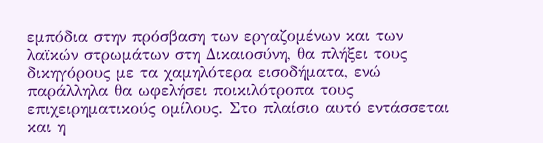εμπόδια στην πρόσβαση των εργαζομένων και των λαϊκών στρωμάτων στη Δικαιοσύνη, θα πλήξει τους δικηγόρους με τα χαμηλότερα εισοδήματα, ενώ παράλληλα θα ωφελήσει ποικιλότροπα τους επιχειρηματικούς ομίλους. Στο πλαίσιο αυτό εντάσσεται και η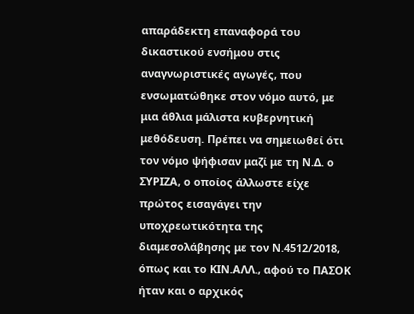απαράδεκτη επαναφορά του δικαστικού ενσήμου στις αναγνωριστικές αγωγές, που ενσωματώθηκε στον νόμο αυτό, με μια άθλια μάλιστα κυβερνητική μεθόδευση. Πρέπει να σημειωθεί ότι τον νόμο ψήφισαν μαζί με τη Ν.Δ. ο ΣΥΡΙΖΑ, ο οποίος άλλωστε είχε πρώτος εισαγάγει την υποχρεωτικότητα της διαμεσολάβησης με τον Ν.4512/2018, όπως και το ΚΙΝ.ΑΛΛ., αφού το ΠΑΣΟΚ ήταν και ο αρχικός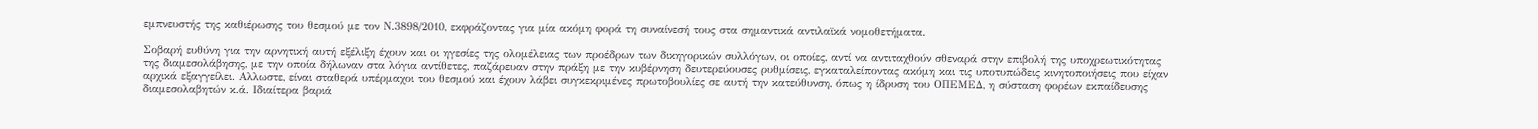εμπνευστής της καθιέρωσης του θεσμού με τον Ν.3898/2010, εκφράζοντας για μία ακόμη φορά τη συναίνεσή τους στα σημαντικά αντιλαϊκά νομοθετήματα.

Σοβαρή ευθύνη για την αρνητική αυτή εξέλιξη έχουν και οι ηγεσίες της ολομέλειας των προέδρων των δικηγορικών συλλόγων, οι οποίες, αντί να αντιταχθούν σθεναρά στην επιβολή της υποχρεωτικότητας της διαμεσολάβησης, με την οποία δήλωναν στα λόγια αντίθετες, παζάρευαν στην πράξη με την κυβέρνηση δευτερεύουσες ρυθμίσεις, εγκαταλείποντας ακόμη και τις υποτυπώδεις κινητοποιήσεις που είχαν αρχικά εξαγγείλει. Αλλωστε, είναι σταθερά υπέρμαχοι του θεσμού και έχουν λάβει συγκεκριμένες πρωτοβουλίες σε αυτή την κατεύθυνση, όπως η ίδρυση του ΟΠΕΜΕΔ, η σύσταση φορέων εκπαίδευσης διαμεσολαβητών κ.ά. Ιδιαίτερα βαριά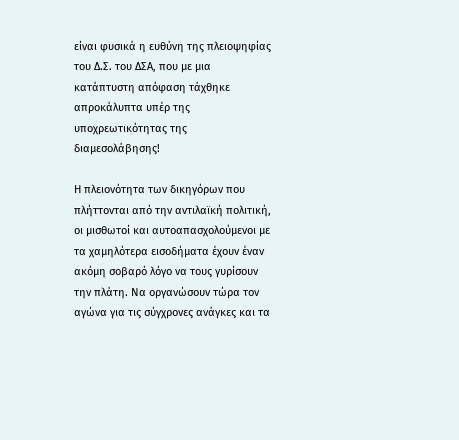είναι φυσικά η ευθύνη της πλειοψηφίας του Δ.Σ. του ΔΣΑ, που με μια κατάπτυστη απόφαση τάχθηκε απροκάλυπτα υπέρ της υποχρεωτικότητας της διαμεσολάβησης!

Η πλειονότητα των δικηγόρων που πλήττονται από την αντιλαϊκή πολιτική, οι μισθωτοί και αυτοαπασχολούμενοι με τα χαμηλότερα εισοδήματα έχουν έναν ακόμη σοβαρό λόγο να τους γυρίσουν την πλάτη. Να οργανώσουν τώρα τον αγώνα για τις σύγχρονες ανάγκες και τα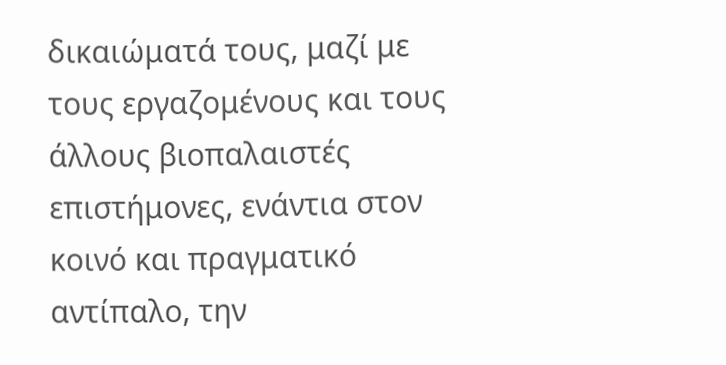δικαιώματά τους, μαζί με τους εργαζομένους και τους άλλους βιοπαλαιστές επιστήμονες, ενάντια στον κοινό και πραγματικό αντίπαλο, την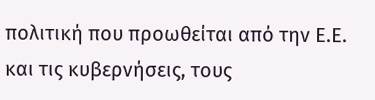πολιτική που προωθείται από την Ε.Ε. και τις κυβερνήσεις, τους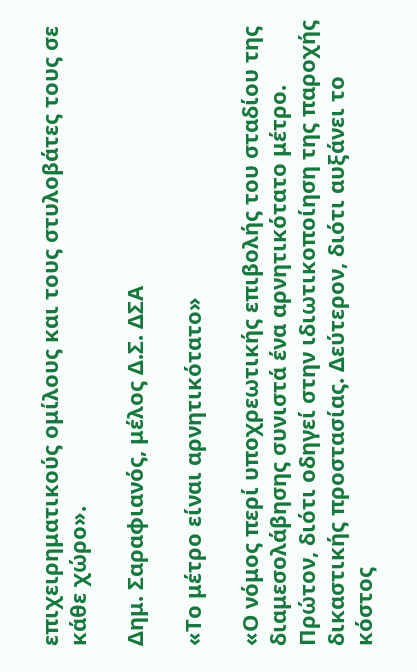επιχειρηματικούς ομίλους και τους στυλοβάτες τους σε κάθε χώρο».

Δημ. Σαραφιανός, μέλος Δ.Σ. ΔΣΑ

«Το μέτρο είναι αρνητικότατο»

«Ο νόμος περί υποχρεωτικής επιβολής του σταδίου της διαμεσολάβησης συνιστά ένα αρνητικότατο μέτρο. Πρώτον, διότι οδηγεί στην ιδιωτικοποίηση της παροχής δικαστικής προστασίας. Δεύτερον, διότι αυξάνει το κόστος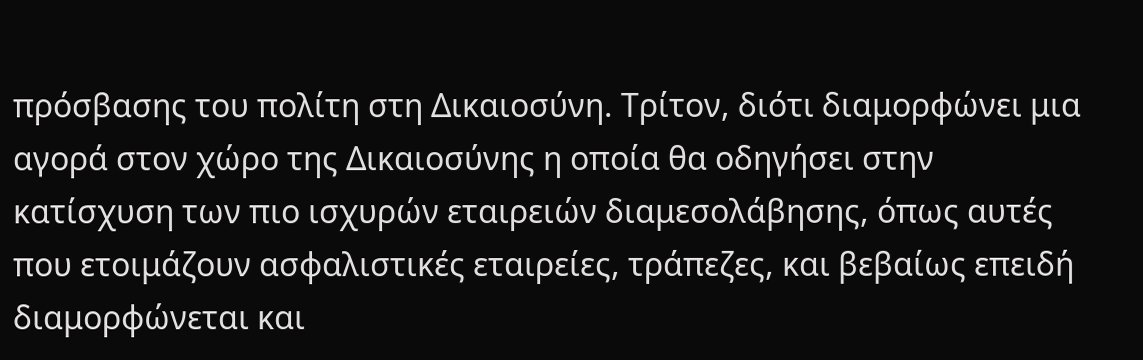πρόσβασης του πολίτη στη Δικαιοσύνη. Τρίτον, διότι διαμορφώνει μια αγορά στον χώρο της Δικαιοσύνης η οποία θα οδηγήσει στην κατίσχυση των πιο ισχυρών εταιρειών διαμεσολάβησης, όπως αυτές που ετοιμάζουν ασφαλιστικές εταιρείες, τράπεζες, και βεβαίως επειδή διαμορφώνεται και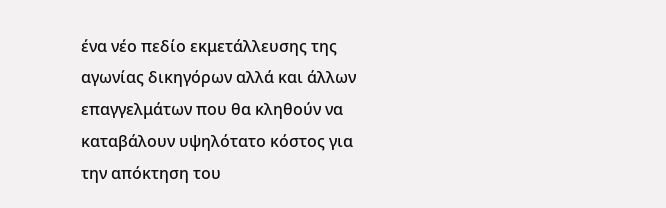ένα νέο πεδίο εκμετάλλευσης της αγωνίας δικηγόρων αλλά και άλλων επαγγελμάτων που θα κληθούν να καταβάλουν υψηλότατο κόστος για την απόκτηση του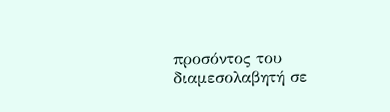προσόντος του διαμεσολαβητή σε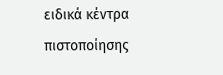ειδικά κέντρα πιστοποίησης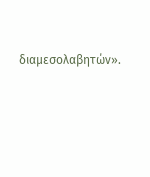διαμεσολαβητών».